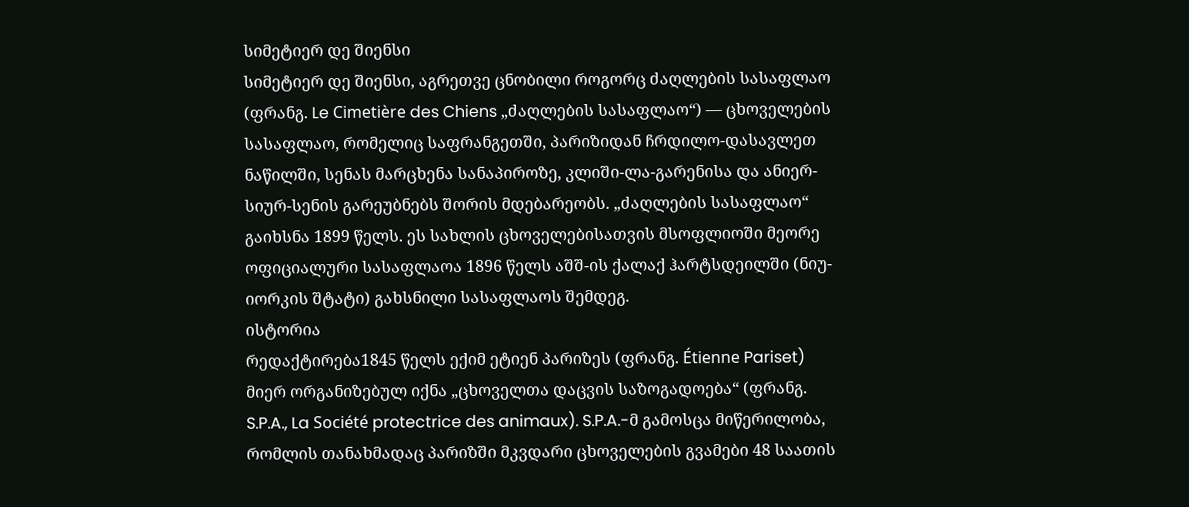სიმეტიერ დე შიენსი
სიმეტიერ დე შიენსი, აგრეთვე ცნობილი როგორც ძაღლების სასაფლაო (ფრანგ. Le Cimetière des Chiens „ძაღლების სასაფლაო“) — ცხოველების სასაფლაო, რომელიც საფრანგეთში, პარიზიდან ჩრდილო-დასავლეთ ნაწილში, სენას მარცხენა სანაპიროზე, კლიში-ლა-გარენისა და ანიერ-სიურ-სენის გარეუბნებს შორის მდებარეობს. „ძაღლების სასაფლაო“ გაიხსნა 1899 წელს. ეს სახლის ცხოველებისათვის მსოფლიოში მეორე ოფიციალური სასაფლაოა 1896 წელს აშშ-ის ქალაქ ჰარტსდეილში (ნიუ-იორკის შტატი) გახსნილი სასაფლაოს შემდეგ.
ისტორია
რედაქტირება1845 წელს ექიმ ეტიენ პარიზეს (ფრანგ. Étienne Pariset) მიერ ორგანიზებულ იქნა „ცხოველთა დაცვის საზოგადოება“ (ფრანგ. S.P.A., La Société protectrice des animaux). S.P.A.-მ გამოსცა მიწერილობა, რომლის თანახმადაც პარიზში მკვდარი ცხოველების გვამები 48 საათის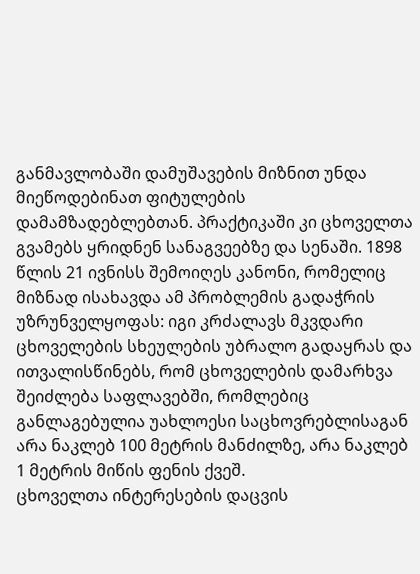განმავლობაში დამუშავების მიზნით უნდა მიეწოდებინათ ფიტულების დამამზადებლებთან. პრაქტიკაში კი ცხოველთა გვამებს ყრიდნენ სანაგვეებზე და სენაში. 1898 წლის 21 ივნისს შემოიღეს კანონი, რომელიც მიზნად ისახავდა ამ პრობლემის გადაჭრის უზრუნველყოფას: იგი კრძალავს მკვდარი ცხოველების სხეულების უბრალო გადაყრას და ითვალისწინებს, რომ ცხოველების დამარხვა შეიძლება საფლავებში, რომლებიც განლაგებულია უახლოესი საცხოვრებლისაგან არა ნაკლებ 100 მეტრის მანძილზე, არა ნაკლებ 1 მეტრის მიწის ფენის ქვეშ.
ცხოველთა ინტერესების დაცვის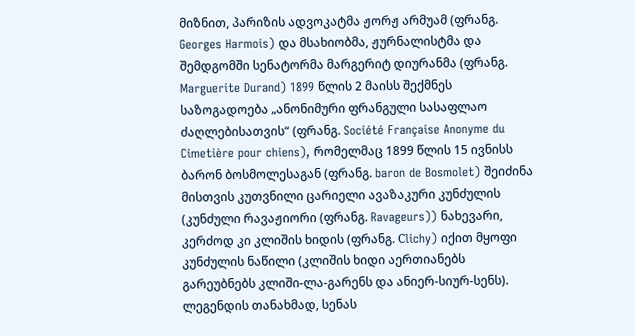მიზნით, პარიზის ადვოკატმა ჟორჟ არმუამ (ფრანგ. Georges Harmois) და მსახიობმა, ჟურნალისტმა და შემდგომში სენატორმა მარგერიტ დიურანმა (ფრანგ. Marguerite Durand) 1899 წლის 2 მაისს შექმნეს საზოგადოება „ანონიმური ფრანგული სასაფლაო ძაღლებისათვის“ (ფრანგ. Société Française Anonyme du Cimetière pour chiens), რომელმაც 1899 წლის 15 ივნისს ბარონ ბოსმოლესაგან (ფრანგ. baron de Bosmolet) შეიძინა მისთვის კუთვნილი ცარიელი ავაზაკური კუნძულის (კუნძული რავაჟიორი (ფრანგ. Ravageurs)) ნახევარი, კერძოდ კი კლიშის ხიდის (ფრანგ. Сlichy) იქით მყოფი კუნძულის ნაწილი (კლიშის ხიდი აერთიანებს გარეუბნებს კლიში-ლა-გარენს და ანიერ-სიურ-სენს). ლეგენდის თანახმად, სენას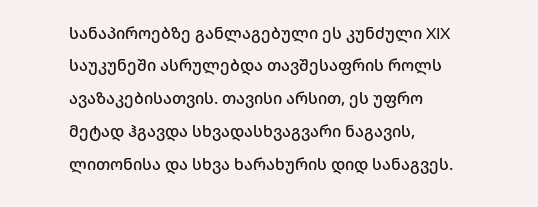სანაპიროებზე განლაგებული ეს კუნძული XIX საუკუნეში ასრულებდა თავშესაფრის როლს ავაზაკებისათვის. თავისი არსით, ეს უფრო მეტად ჰგავდა სხვადასხვაგვარი ნაგავის, ლითონისა და სხვა ხარახურის დიდ სანაგვეს.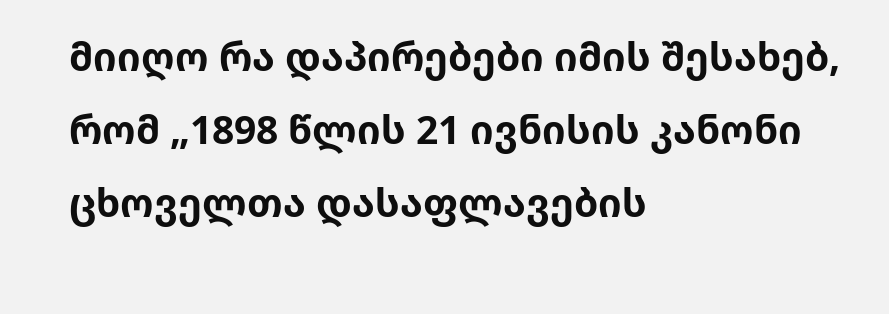მიიღო რა დაპირებები იმის შესახებ, რომ „1898 წლის 21 ივნისის კანონი ცხოველთა დასაფლავების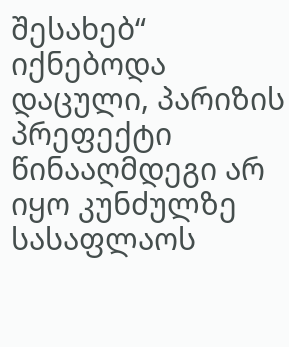შესახებ“ იქნებოდა დაცული, პარიზის პრეფექტი წინააღმდეგი არ იყო კუნძულზე სასაფლაოს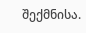შექმნისა.